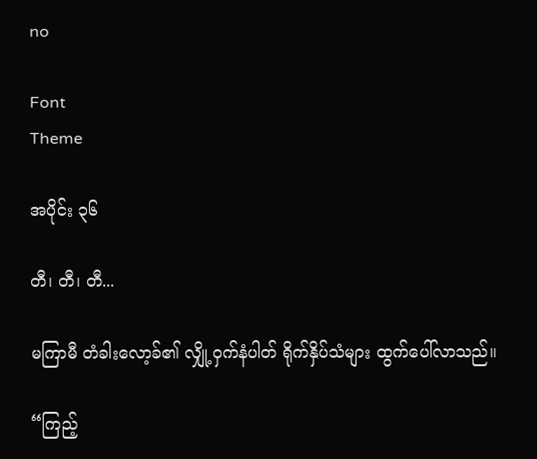no

Font
Theme

အပိုင်း ၃၆

တီ၊ တီ၊ တီ...

မကြာမီ တံခါးလော့ခ်၏ လျှို့ဝှက်နံပါတ် ရိုက်နှိပ်သံများ ထွက်ပေါ်လာသည်။

“ကြည့်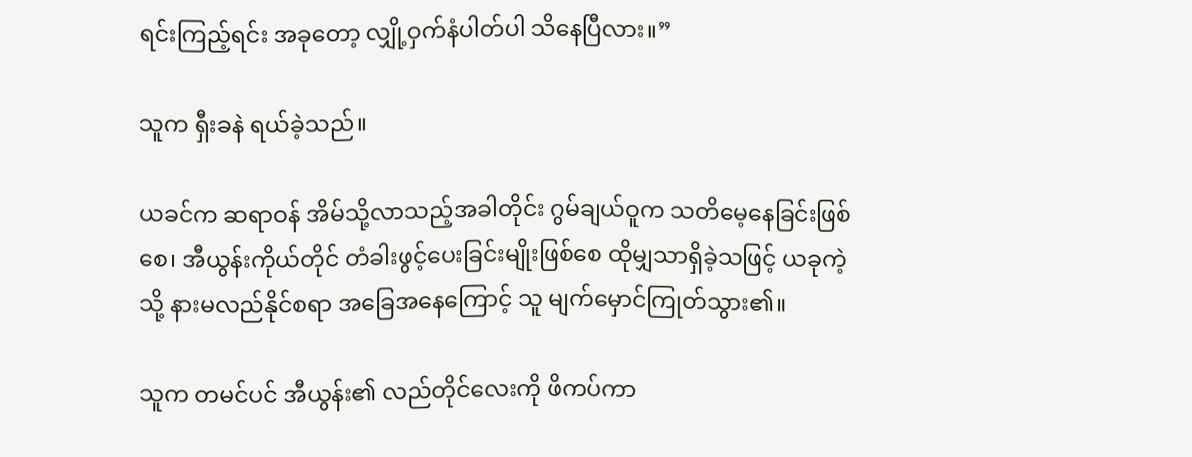ရင်းကြည့်ရင်း အခုတော့ လျှို့ဝှက်နံပါတ်ပါ သိနေပြီလား။”

သူက ရှီးခနဲ ရယ်ခဲ့သည်။

ယခင်က ဆရာဝန် အိမ်သို့လာသည့်အခါတိုင်း ဂွမ်ချယ်ဝူက သတိမေ့နေခြင်းဖြစ်စေ၊ အီယွန်းကိုယ်တိုင် တံခါးဖွင့်ပေးခြင်းမျိုးဖြစ်စေ ထိုမျှသာရှိခဲ့သဖြင့် ယခုကဲ့သို့ နားမလည်နိုင်စရာ အခြေအနေကြောင့် သူ မျက်မှောင်ကြုတ်သွား၏။

သူက တမင်ပင် အီယွန်း၏ လည်တိုင်လေးကို ဖိကပ်ကာ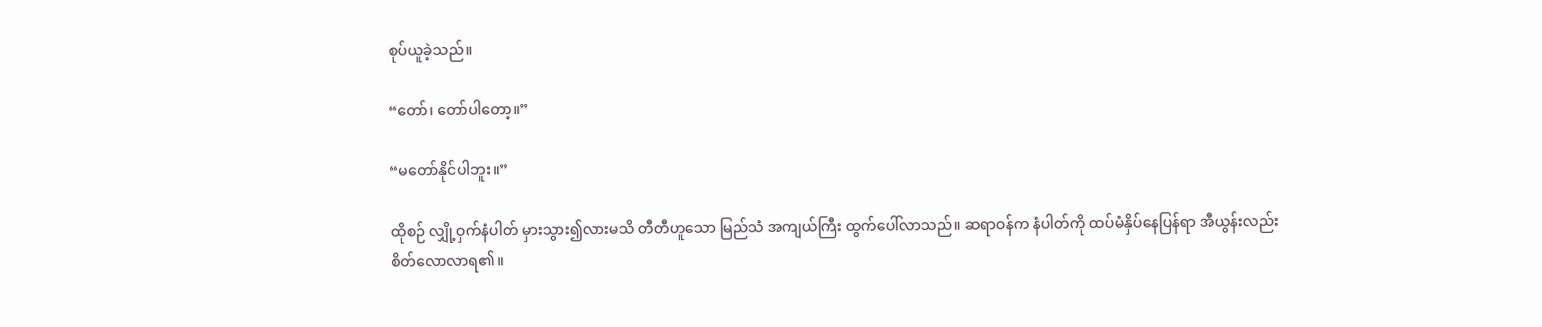စုပ်ယူခဲ့သည်။

“တော်၊ တော်ပါတော့။”

“မတော်နိုင်ပါဘူး။”

ထိုစဉ် လျှို့ဝှက်နံပါတ် မှားသွား၍လားမသိ တီတီဟူသော မြည်သံ အကျယ်ကြီး ထွက်ပေါ်လာသည်။ ဆရာဝန်က နံပါတ်ကို ထပ်မံနှိပ်နေပြန်ရာ အီယွန်းလည်း စိတ်လောလာရ၏။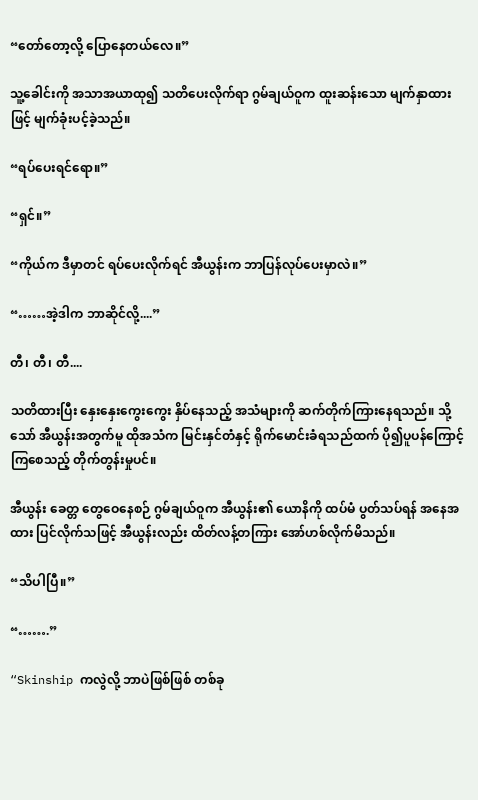“တော်တော့လို့ ပြောနေတယ်လေ။”

သူ့ခေါင်းကို အသာအယာထု၍ သတိပေးလိုက်ရာ ဂွမ်ချယ်ဝူက ထူးဆန်းသော မျက်နှာထားဖြင့် မျက်ခုံးပင့်ခဲ့သည်။

“ရပ်ပေးရင်ရော။”

“ရှင်။”

“ကိုယ်က ဒီမှာတင် ရပ်ပေးလိုက်ရင် အီယွန်းက ဘာပြန်လုပ်ပေးမှာလဲ။”

“……အဲ့ဒါက ဘာဆိုင်လို့....”

တီ၊ တီ၊ တီ....

သတိထားပြီး နှေးနှေးကွေးကွေး နှိပ်နေသည့် အသံများကို ဆက်တိုက်ကြားနေရသည်။ သို့သော် အီယွန်းအတွက်မူ ထိုအသံက မြင်းနှင်တံနှင့် ရိုက်မောင်းခံရသည်ထက် ပို၍ပူပန်ကြောင့်ကြစေသည့် တိုက်တွန်းမှုပင်။

အီယွန်း ခေတ္တ တွေဝေနေစဉ် ဂွမ်ချယ်ဝူက အီယွန်း၏ ယောနိကို ထပ်မံ ပွတ်သပ်ရန် အနေအထား ပြင်လိုက်သဖြင့် အီယွန်းလည်း ထိတ်လန့်တကြား အော်ဟစ်လိုက်မိသည်။

“သိပါပြီ။”

“…….”

“Skinship ကလွဲလို့ ဘာပဲဖြစ်ဖြစ် တစ်ခု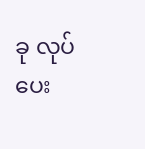ခု လုပ်ပေး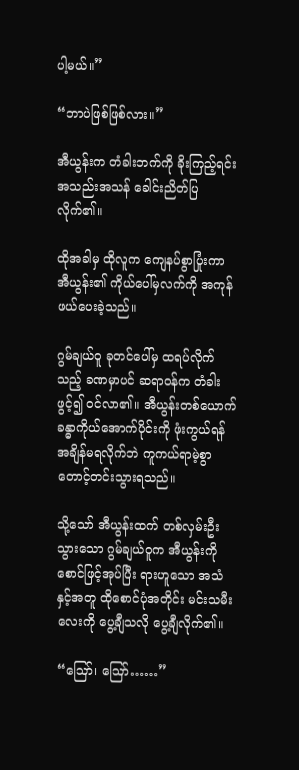ပါ့မယ်။”

“ဘာပဲဖြစ်ဖြစ်လား။”

အီယွန်းက တံခါးဘက်ကို ခိုးကြည့်ရင်း အသည်းအသန် ခေါင်းညိတ်ပြလိုက်၏။

ထိုအခါမှ ထိုလူက ကျေနပ်စွာပြုံးကာ အီယွန်း၏ ကိုယ်ပေါ်မှလက်ကို အကုန်ဖယ်ပေးခဲ့သည်။

ဂွမ်ချယ်ဝူ ခုတင်ပေါ်မှ ထရပ်လိုက်သည့် ခဏမှာပင် ဆရာဝန်က တံခါးဖွင့်၍ ဝင်လာ၏။ အီယွန်းတစ်ယောက်ခန္ဓာကိုယ်အောက်ပိုင်းကို ဖုံးကွယ်ရန် အချိန်မရလိုက်ဘဲ ကူကယ်ရာမဲ့စွာ တောင့်တင်းသွားရသည်။

သို့သော် အီယွန်းထက် တစ်လှမ်းဦးသွားသော ဂွမ်ချယ်ဝူက အီယွန်းကို စောင်ဖြင့်အုပ်ပြီး ရားဟူသော အသံနှင့်အတူ ထိုစောင်ပုံအတိုင်း မင်းသမီးလေးကို ပွေ့ချီသလို ပွေ့ချီလိုက်၏။

“ဪ၊ ဪ……”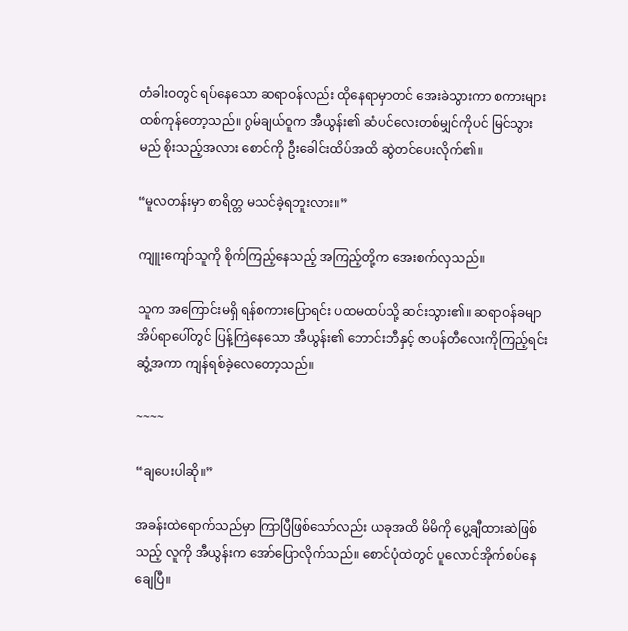တံခါးဝတွင် ရပ်နေသော ဆရာဝန်လည်း ထိုနေရာမှာတင် အေးခဲသွားကာ စကားများ ထစ်ကုန်တော့သည်။ ဂွမ်ချယ်ဝူက အီယွန်း၏ ဆံပင်လေးတစ်မျှင်ကိုပင် မြင်သွားမည် စိုးသည့်အလား စောင်ကို ဦးခေါင်းထိပ်အထိ ဆွဲတင်ပေးလိုက်၏။

“မူလတန်းမှာ စာရိတ္တ မသင်ခဲ့ရဘူးလား။”

ကျူးကျော်သူကို စိုက်ကြည့်နေသည့် အကြည့်တို့က အေးစက်လှသည်။

သူက အကြောင်းမရှိ ရန်စကားပြောရင်း ပထမထပ်သို့ ဆင်းသွား၏။ ဆရာဝန်ခမျာ အိပ်ရာပေါ်တွင် ပြန့်ကြဲနေသော အီယွန်း၏ ဘောင်းဘီနှင့် ဇာပန်တီလေးကိုကြည့်ရင်း ဆွံ့အကာ ကျန်ရစ်ခဲ့လေတော့သည်။

~~~~

“ချပေးပါဆို။”

အခန်းထဲရောက်သည်မှာ ကြာပြီဖြစ်သော်လည်း ယခုအထိ မိမိကို ပွေ့ချီထားဆဲဖြစ်သည့် လူကို အီယွန်းက အော်ပြောလိုက်သည်။ စောင်ပုံထဲတွင် ပူလောင်အိုက်စပ်နေချေပြီ။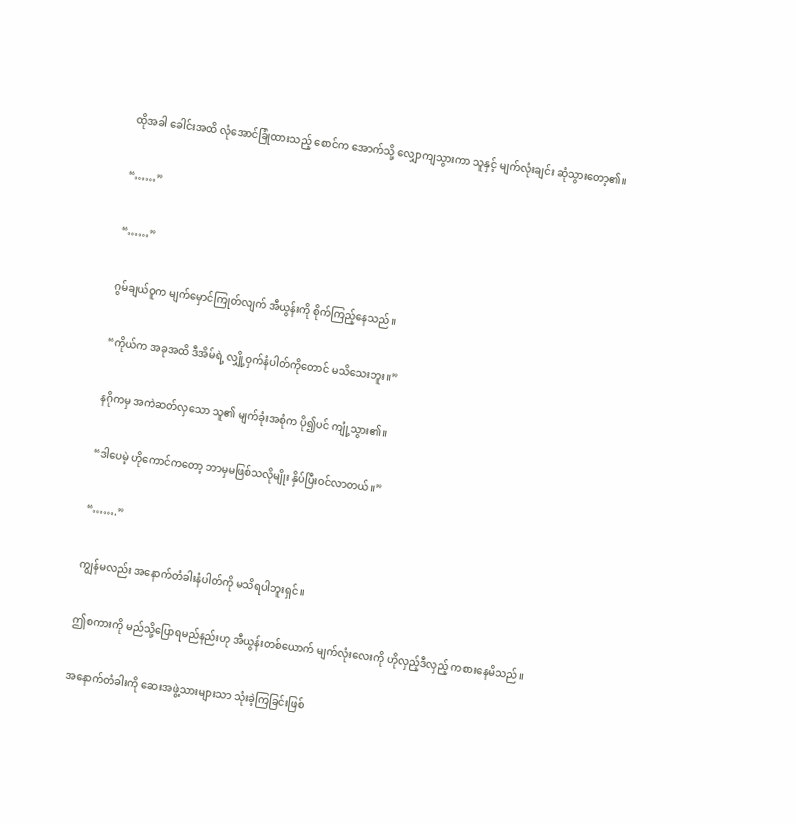ထိုအခါ ခေါင်းအထိ လုံအောင်ခြုံထားသည့် စောင်က အောက်သို့ လျှောကျသွားကာ သူနှင့် မျက်လုံးချင်း ဆုံသွားတော့၏။

“……”

“……”

ဂွမ်ချယ်ဝူက မျက်မှောင်ကြုတ်လျက် အီယွန်းကို စိုက်ကြည့်နေသည်။

“ကိုယ်က အခုအထိ ဒီအိမ်ရဲ့ လျှို့ဝှက်နံပါတ်ကိုတောင် မသိသေးဘူး။”

နဂိုကမှ အကဲဆတ်လှသော သူ၏ မျက်ခုံးအစုံက ပို၍ပင် ကျုံ့သွား၏။

“ဒါပေမဲ့ ဟိုကောင်ကတော့ ဘာမှမဖြစ်သလိုမျိုး နှိပ်ပြီးဝင်လာတယ်။”

“…….”

ကျွန်မလည်း အနောက်တံခါးနံပါတ်ကို မသိရပါဘူးရှင်။

ဤစကားကို မည်သို့ပြောရမည်နည်းဟု အီယွန်းတစ်ယောက် မျက်လုံးလေးကို ဟိုလှည့်ဒီလှည့် ကစားနေမိသည်။

အနောက်တံခါးကို ဆေးအဖွဲ့သားများသာ သုံးခဲ့ကြခြင်းဖြစ်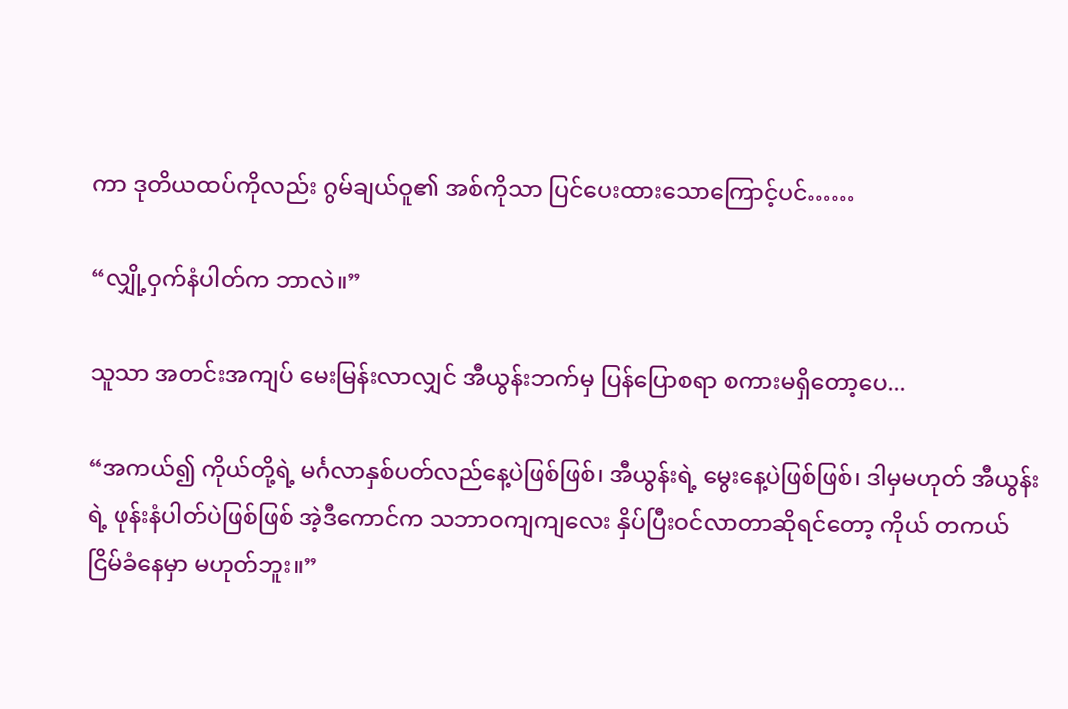ကာ ဒုတိယထပ်ကိုလည်း ဂွမ်ချယ်ဝူ၏ အစ်ကိုသာ ပြင်ပေးထားသောကြောင့်ပင်……

“လျှို့ဝှက်နံပါတ်က ဘာလဲ။”

သူသာ အတင်းအကျပ် မေးမြန်းလာလျှင် အီယွန်းဘက်မှ ပြန်ပြောစရာ စကားမရှိတော့ပေ...

“အကယ်၍ ကိုယ်တို့ရဲ့ မင်္ဂလာနှစ်ပတ်လည်နေ့ပဲဖြစ်ဖြစ်၊ အီယွန်းရဲ့ မွေးနေ့ပဲဖြစ်ဖြစ်၊ ဒါမှမဟုတ် အီယွန်းရဲ့ ဖုန်းနံပါတ်ပဲဖြစ်ဖြစ် အဲ့ဒီကောင်က သဘာဝကျကျလေး နှိပ်ပြီးဝင်လာတာဆိုရင်တော့ ကိုယ် တကယ် ငြိမ်ခံနေမှာ မဟုတ်ဘူး။”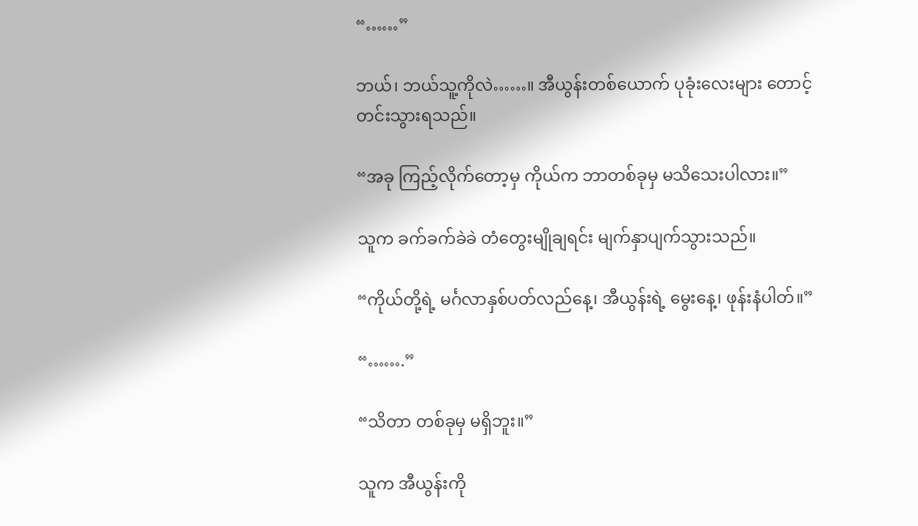“……”

ဘယ်၊ ဘယ်သူ့ကိုလဲ……။ အီယွန်းတစ်ယောက် ပုခုံးလေးများ တောင့်တင်းသွားရသည်။

“အခု ကြည့်လိုက်တော့မှ ကိုယ်က ဘာတစ်ခုမှ မသိသေးပါလား။”

သူက ခက်ခက်ခဲခဲ တံတွေးမျိုချရင်း မျက်နှာပျက်သွားသည်။

“ကိုယ်တို့ရဲ့ မင်္ဂလာနှစ်ပတ်လည်နေ့၊ အီယွန်းရဲ့ မွေးနေ့၊ ဖုန်းနံပါတ်။”

“…….”

“သိတာ တစ်ခုမှ မရှိဘူး။”

သူက အီယွန်းကို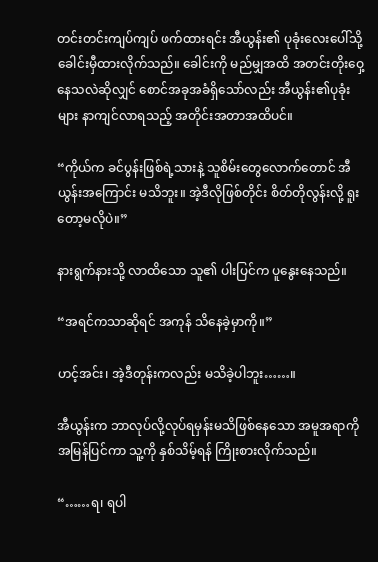တင်းတင်းကျပ်ကျပ် ဖက်ထားရင်း အီယွန်း၏ ပုခုံးလေးပေါ်သို့ ခေါင်းမှီထားလိုက်သည်။ ခေါင်းကို မည်မျှအထိ အတင်းတိုးဝှေ့နေသလဲဆိုလျှင် စောင်အခုအခံရှိသော်လည်း အီယွန်း၏ပုခုံးများ နာကျင်လာရသည့် အတိုင်းအတာအထိပင်။

“ကိုယ်က ခင်ပွန်းဖြစ်ရဲ့သားနဲ့ သူစိမ်းတွေလောက်တောင် အီယွန်းအကြောင်း မသိဘူး။ အဲ့ဒီလိုဖြစ်တိုင်း စိတ်တိုလွန်းလို့ ရူးတော့မလိုပဲ။”

နားရွက်နားသို့ လာထိသော သူ၏ ပါးပြင်က ပူနွေးနေသည်။

“အရင်ကသာဆိုရင် အကုန် သိနေခဲ့မှာကို။”

ဟင့်အင်း၊ အဲ့ဒီတုန်းကလည်း မသိခဲ့ပါဘူး……။

အီယွန်းက ဘာလုပ်လို့လုပ်ရမှန်းမသိဖြစ်နေသော အမူအရာကို အမြန်ပြင်ကာ သူ့ကို နှစ်သိမ့်ရန် ကြိုးစားလိုက်သည်။

“……ရ၊ ရပါ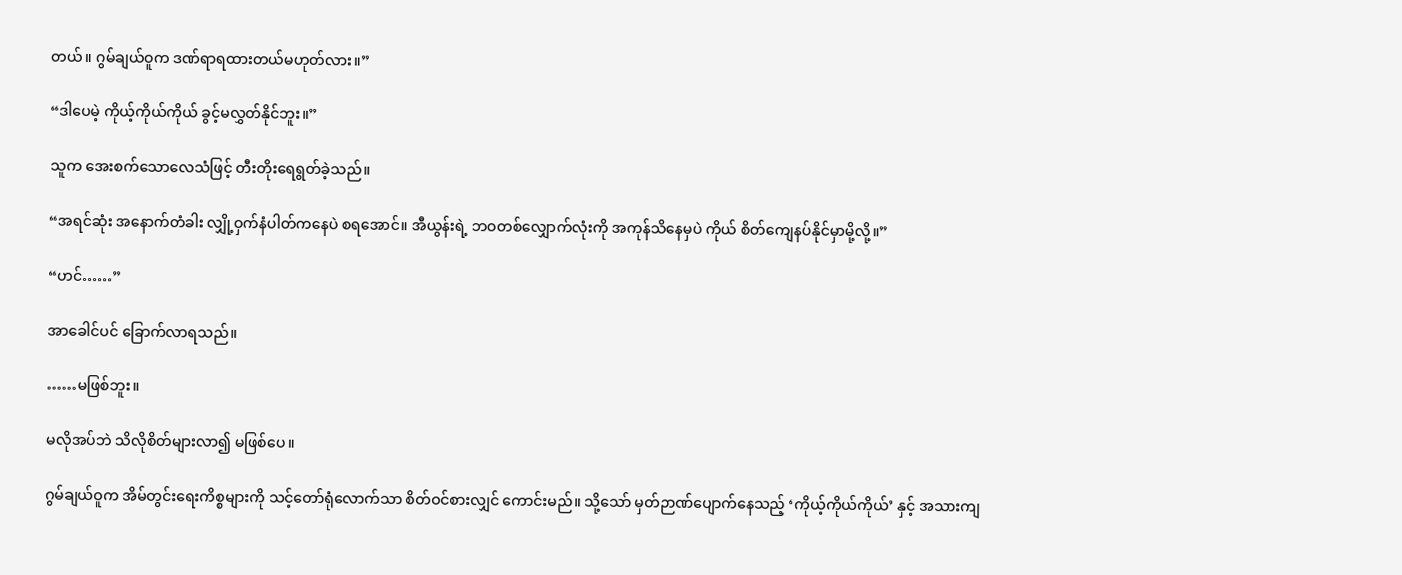တယ်။ ဂွမ်ချယ်ဝူက ဒဏ်ရာရထားတယ်မဟုတ်လား။”

“ဒါပေမဲ့ ကိုယ့်ကိုယ်ကိုယ် ခွင့်မလွှတ်နိုင်ဘူး။”

သူက အေးစက်သောလေသံဖြင့် တီးတိုးရေရွတ်ခဲ့သည်။

“အရင်ဆုံး အနောက်တံခါး လျှို့ဝှက်နံပါတ်ကနေပဲ စရအောင်။ အီယွန်းရဲ့ ဘဝတစ်လျှောက်လုံးကို အကုန်သိနေမှပဲ ကိုယ် စိတ်ကျေနပ်နိုင်မှာမို့လို့။”

“ဟင်……”

အာခေါင်ပင် ခြောက်လာရသည်။

……မဖြစ်ဘူး။

မလိုအပ်ဘဲ သိလိုစိတ်များလာ၍ မဖြစ်ပေ။

ဂွမ်ချယ်ဝူက အိမ်တွင်းရေးကိစ္စများကို သင့်တော်ရုံလောက်သာ စိတ်ဝင်စားလျှင် ကောင်းမည်။ သို့သော် မှတ်ဉာဏ်ပျောက်နေသည့် ‘ကိုယ့်ကိုယ်ကိုယ်’ နှင့် အသားကျ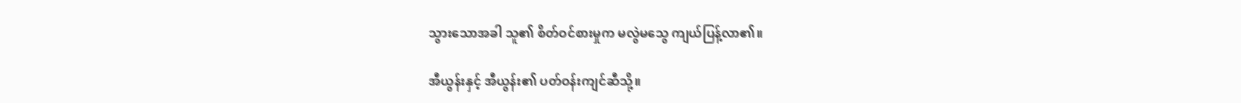သွားသောအခါ သူ၏ စိတ်ဝင်စားမှုက မလွဲမသွေ ကျယ်ပြန့်လာ၏။

အီယွန်းနှင့် အီယွန်း၏ ပတ်ဝန်းကျင်ဆီသို့။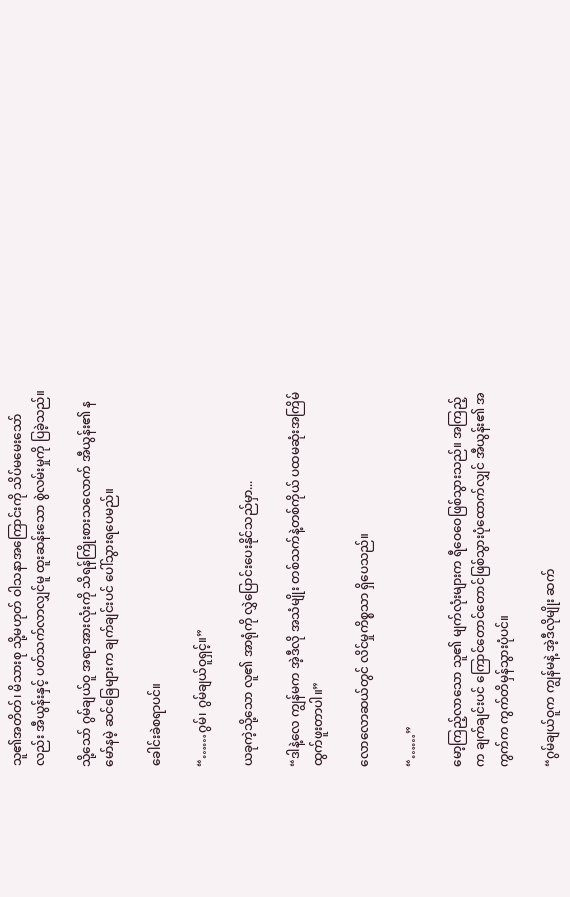သူ၏အတိတ်၊ မိသားစု သို့မဟုတ် ဝါသနာအကြောင်းကို သိပ်မမေးသော်လည်း အီယွန်းနှင့် ပတ်သက်လာလျှင်မူ ထူးဆန်းသော စွဲလမ်းမှုကို ပြခဲ့သည်။

သို့သော် ဂွမ်ချယ်ဝူ အရာအားလုံးကို သိရန်ကြိုးစားသလောက် အီယွန်း၏ နမော်နမဲ့ ဆင်ခြေများက ချက်ချင်းပင် ပေါ်သွားရပေမည်။

ခေါင်းခဲစရာပင်။

“……ဂွမ်၊ ဂွမ်ချယ်ဝူရှင့်။”

ယခုကဲ့သို့သော လူ၏ အာရုံကို လွှဲပြောင်းပေးနိုင်သည်မှာ...

“ဒါနဲ့လေ ကျွန်မက အဲ့ဒီလို အသံမျိုး တစ်သက်နဲ့တစ်ကိုယ် ပထမဆုံးအကြိမ် ထွက်ဖူးတာပါ။”

လောလောဆယ်တွင် လိင်မှုကိစ္စသာ ရှိပေသည်။

“……”

မော့ကြည့်လာသော သူ၏ မျက်လုံးများက ရီဝေဝေဖြစ်သွားသည်။ အကြည့်က ချက်ချင်းပင် ကြောင်တောင်တောင်ဖြစ်သွားပုံထောက်လျှင် အီယွန်း၏ အကွက်က ကွက်တိမှန်သွားပုံပင်။

“ဂွမ်ချယ်ဝူက ကျွန်မနဲ့ အဲ့ဒီလိုမျိုး ဆက်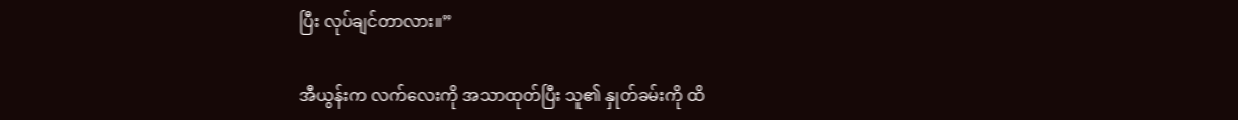ပြီး လုပ်ချင်တာလား။”

အီယွန်းက လက်လေးကို အသာထုတ်ပြီး သူ၏ နှုတ်ခမ်းကို ထိ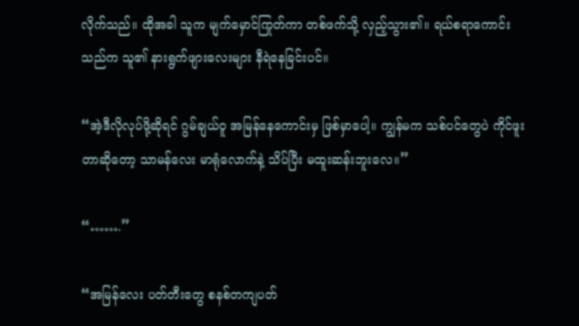လိုက်သည်။ ထိုအခါ သူက မျက်မှောင်ကြုတ်ကာ တစ်ဖက်သို့ လှည့်သွား၏။ ရယ်စရာကောင်းသည်က သူ၏ နားရွက်ဖျားလေးများ နီရဲနေခြင်းပင်။

“အဲ့ဒီလိုလုပ်ဖို့ဆိုရင် ဂွမ်ချယ်ဝူ အမြန်နေကောင်းမှ ဖြစ်မှာပေါ့။ ကျွန်မက သစ်ပင်တွေပဲ ကိုင်ဖူးတာဆိုတော့ သာမန်လေး မာရုံလောက်နဲ့ သိပ်ပြီး မထူးဆန်းဘူးလေ။”

“…….”

“အမြန်လေး ပတ်တီးတွေ စနစ်တကျပတ်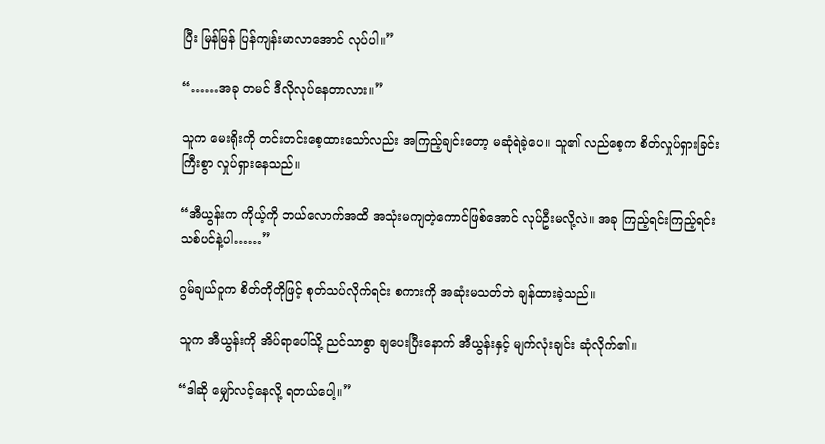ပြီး မြန်မြန် ပြန်ကျန်းမာလာအောင် လုပ်ပါ။”

“……အခု တမင် ဒီလိုလုပ်နေတာလား။”

သူက မေးရိုးကို တင်းတင်းစေ့ထားသော်လည်း အကြည့်ချင်းတော့ မဆုံရဲခဲ့ပေ။ သူ၏ လည်စေ့က စိတ်လှုပ်ရှားခြင်းကြီးစွာ လှုပ်ရှားနေသည်။

“အီယွန်းက ကိုယ့်ကို ဘယ်လောက်အထိ အသုံးမကျတဲ့ကောင်ဖြစ်အောင် လုပ်ဦးမလို့လဲ။ အခု ကြည့်ရင်းကြည့်ရင်း သစ်ပင်နဲ့ပါ……”

ဂွမ်ချယ်ဝူက စိတ်တိုတိုဖြင့် စုတ်သပ်လိုက်ရင်း စကားကို အဆုံးမသတ်ဘဲ ချန်ထားခဲ့သည်။

သူက အီယွန်းကို အိပ်ရာပေါ်သို့ ညင်သာစွာ ချပေးပြီးနောက် အီယွန်းနှင့် မျက်လုံးချင်း ဆုံလိုက်၏။

“ဒါဆို မျှော်လင့်နေလို့ ရတယ်ပေါ့။”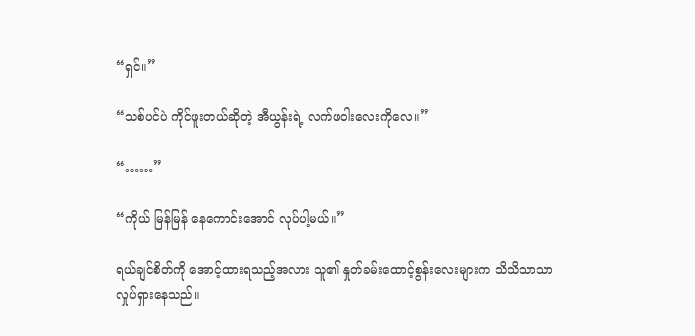“ရှင်။”

“သစ်ပင်ပဲ ကိုင်ဖူးတယ်ဆိုတဲ့ အီယွန်းရဲ့ လက်ဖဝါးလေးကိုလေ။”

“……”

“ကိုယ် မြန်မြန် နေကောင်းအောင် လုပ်ပါ့မယ်။”

ရယ်ချင်စိတ်ကို အောင့်ထားရသည့်အလား သူ၏ နှုတ်ခမ်းထောင့်စွန်းလေးများက သိသိသာသာ လှုပ်ရှားနေသည်။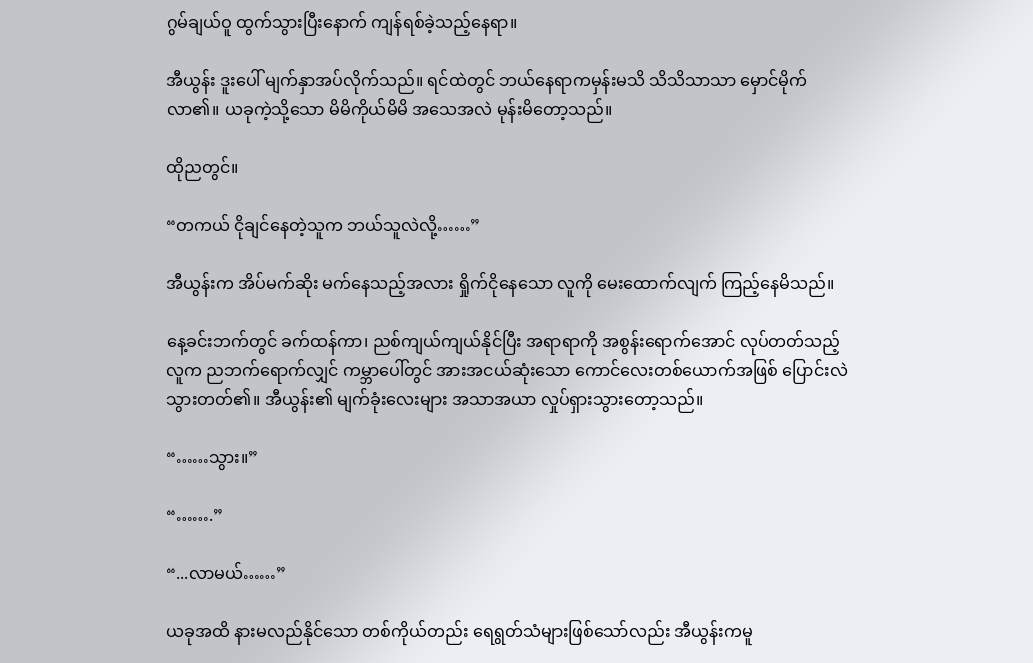ဂွမ်ချယ်ဝူ ထွက်သွားပြီးနောက် ကျန်ရစ်ခဲ့သည့်နေရာ။

အီယွန်း ဒူးပေါ် မျက်နှာအပ်လိုက်သည်။ ရင်ထဲတွင် ဘယ်နေရာကမှန်းမသိ သိသိသာသာ မှောင်မိုက်လာ၏။ ယခုကဲ့သို့သော မိမိကိုယ်မိမိ အသေအလဲ မုန်းမိတော့သည်။

ထိုညတွင်။

“တကယ် ငိုချင်နေတဲ့သူက ဘယ်သူလဲလို့……”

အီယွန်းက အိပ်မက်ဆိုး မက်နေသည့်အလား ရှိုက်ငိုနေသော လူကို မေးထောက်လျက် ကြည့်နေမိသည်။

နေ့ခင်းဘက်တွင် ခက်ထန်ကာ၊ ညစ်ကျယ်ကျယ်နိုင်ပြီး အရာရာကို အစွန်းရောက်အောင် လုပ်တတ်သည့် လူက ညဘက်ရောက်လျှင် ကမ္ဘာပေါ်တွင် အားအငယ်ဆုံးသော ကောင်လေးတစ်ယောက်အဖြစ် ပြောင်းလဲသွားတတ်၏။ အီယွန်း၏ မျက်ခုံးလေးများ အသာအယာ လှုပ်ရှားသွားတော့သည်။

“……သွား။”

“…….”

“...လာမယ်……”

ယခုအထိ နားမလည်နိုင်သော တစ်ကိုယ်တည်း ရေရွတ်သံများဖြစ်သော်လည်း အီယွန်းကမူ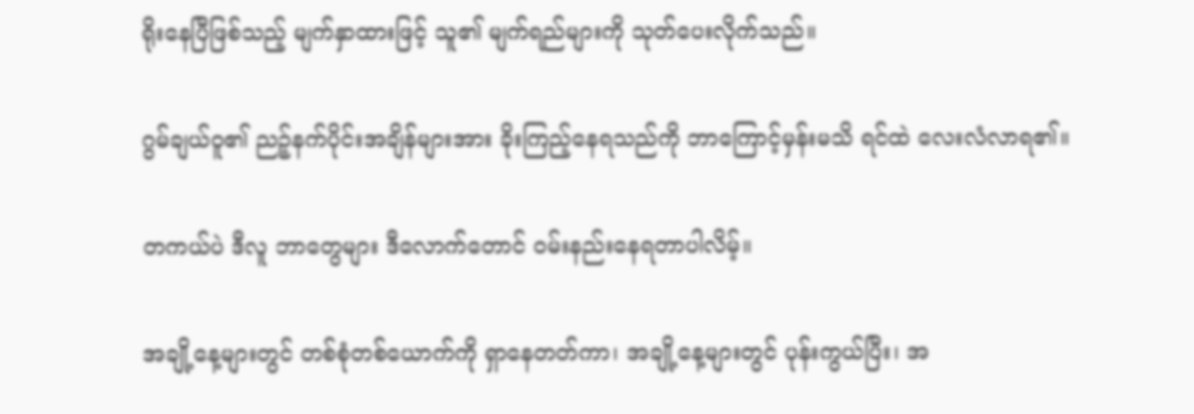ရိုးနေပြီဖြစ်သည့် မျက်နှာထားဖြင့် သူ၏ မျက်ရည်များကို သုတ်ပေးလိုက်သည်။

ဂွမ်ချယ်ဝူ၏ ညဉ့်နက်ပိုင်းအချိန်များအား ခိုးကြည့်နေရသည်ကို ဘာကြောင့်မှန်းမသိ ရင်ထဲ လေးလံလာရ၏။

တကယ်ပဲ ဒီလူ ဘာတွေများ ဒီလောက်တောင် ဝမ်းနည်းနေရတာပါလိမ့်။

အချို့နေ့များတွင် တစ်စုံတစ်ယောက်ကို ရှာနေတတ်ကာ၊ အချို့နေ့များတွင် ပုန်းကွယ်ပြီး၊ အ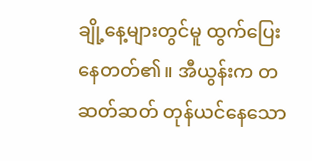ချို့နေ့များတွင်မူ ထွက်ပြေးနေတတ်၏။ အီယွန်းက တဆတ်ဆတ် တုန်ယင်နေသော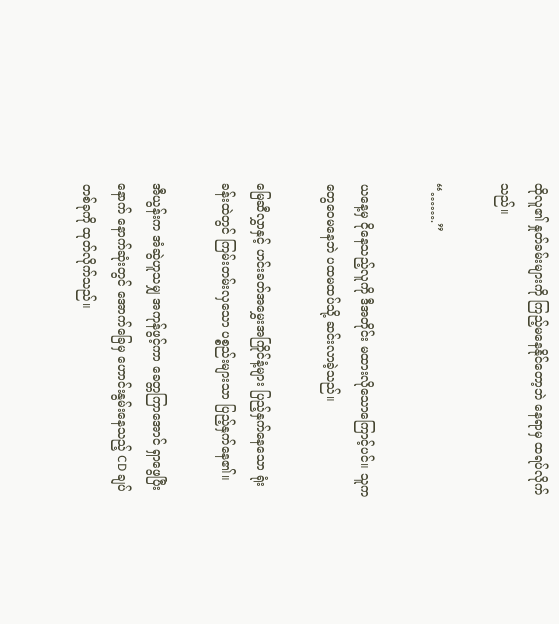ထိုလူ၏ နှုတ်ခမ်းများကို ကြည့်မနေနိုင်တော့ဘဲ နေရာမှ ထရပ်လိုက်သည်။

“…….”

ယနေ့မှ ငိုနေသည့်လူကို ဒီအတိုင်း မထားလိုသောကြောင့်ပင်။ သူက တွေဝေမနေဘဲ ပထမထပ်သို့ ဆင်းလာခဲ့သည်။

မြေဆီလွှာနှင့် ဟင်းခတ်အမွှေးအကြိုင်နံ့များ ပြည့်နှက်နေသော ရုံးခန်းထဲတွင် ကြမ်းတမ်းလှသော ပစ္စည်းများသာ ပြည့်နှက်နေ၏။

အီယွန်းက အံဆွဲဟူသမျှ အကုန်ဖွင့်ကာ ခေတ္တကြာအောင် ရှာဖွေပြီးနောက် နောက်ဆုံးတွင် အောက်ခြေမှ ဟောင်းနွမ်းနေသည့် CD ချပ်တစ်ခုကို ထုတ်လိုက်သည်။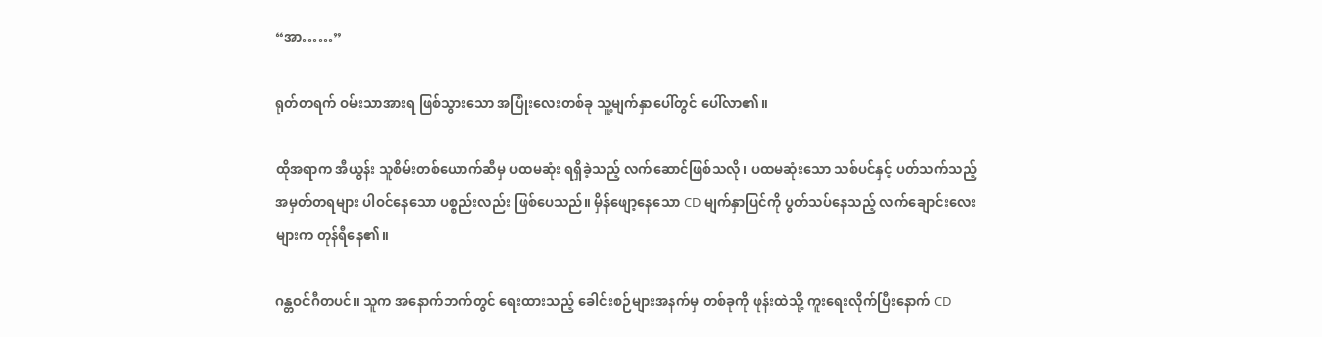“အာ……”

ရုတ်တရက် ဝမ်းသာအားရ ဖြစ်သွားသော အပြုံးလေးတစ်ခု သူ့မျက်နှာပေါ်တွင် ပေါ်လာ၏။

ထိုအရာက အီယွန်း သူစိမ်းတစ်ယောက်ဆီမှ ပထမဆုံး ရရှိခဲ့သည့် လက်ဆောင်ဖြစ်သလို၊ ပထမဆုံးသော သစ်ပင်နှင့် ပတ်သက်သည့် အမှတ်တရများ ပါဝင်နေသော ပစ္စည်းလည်း ဖြစ်ပေသည်။ မှိန်ဖျော့နေသော CD မျက်နှာပြင်ကို ပွတ်သပ်နေသည့် လက်ချောင်းလေးများက တုန်ရီနေ၏။

ဂန္တဝင်ဂီတပင်။ သူက အနောက်ဘက်တွင် ရေးထားသည့် ခေါင်းစဉ်များအနက်မှ တစ်ခုကို ဖုန်းထဲသို့ ကူးရေးလိုက်ပြီးနောက် CD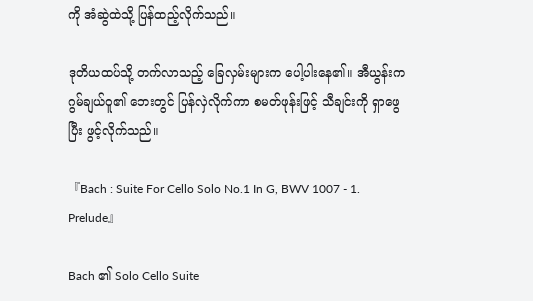ကို အံဆွဲထဲသို့ ပြန်ထည့်လိုက်သည်။

ဒုတိယထပ်သို့ တက်လာသည့် ခြေလှမ်းများက ပေါ့ပါးနေ၏။ အီယွန်းက ဂွမ်ချယ်ဝူ၏ ဘေးတွင် ပြန်လှဲလိုက်ကာ စမတ်ဖုန်းဖြင့် သီချင်းကို ရှာဖွေပြီး ဖွင့်လိုက်သည်။

『Bach : Suite For Cello Solo No.1 In G, BWV 1007 - 1. Prelude』

Bach ၏ Solo Cello Suite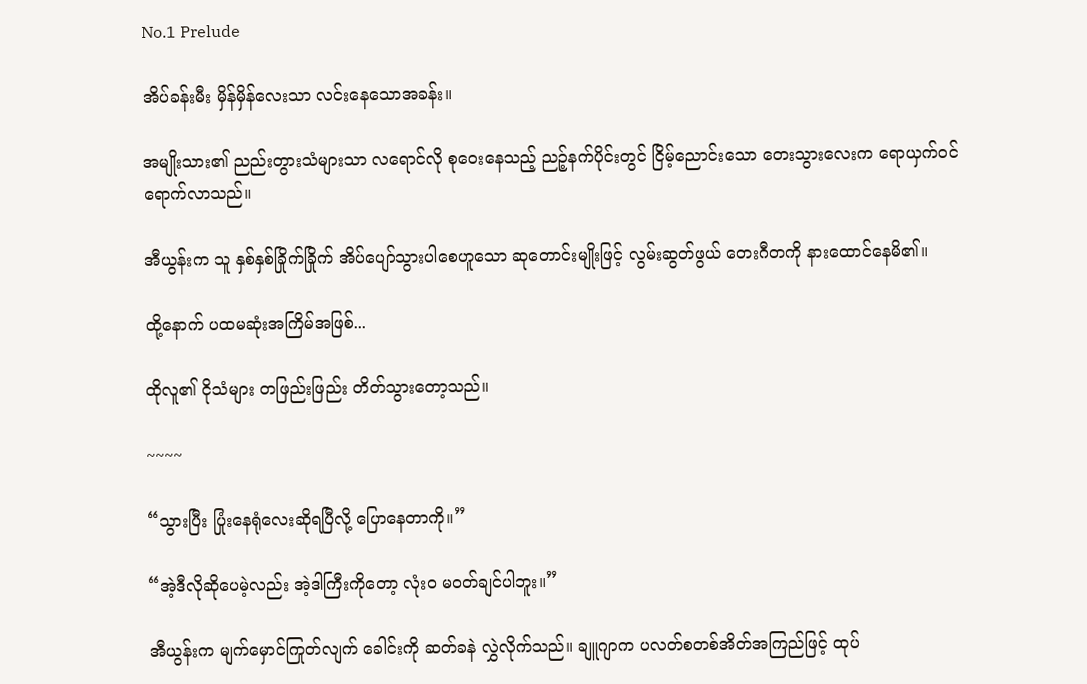No.1 Prelude

အိပ်ခန်းမီး မှိန်မှိန်လေးသာ လင်းနေသောအခန်း။

အမျိုးသား၏ ညည်းတွားသံများသာ လရောင်လို စုဝေးနေသည့် ညဉ့်နက်ပိုင်းတွင် ငြိမ့်ညောင်းသော တေးသွားလေးက ရောယှက်ဝင်ရောက်လာသည်။

အီယွန်းက သူ နှစ်နှစ်ခြိုက်ခြိုက် အိပ်ပျော်သွားပါစေဟူသော ဆုတောင်းမျိုးဖြင့် လွမ်းဆွတ်ဖွယ် တေးဂီတကို နားထောင်နေမိ၏။

ထို့နောက် ပထမဆုံးအကြိမ်အဖြစ်...

ထိုလူ၏ ငိုသံများ တဖြည်းဖြည်း တိတ်သွားတော့သည်။

~~~~

“သွားပြီး ပြုံးနေရုံလေးဆိုရပြီလို့ ပြောနေတာကို။”

“အဲ့ဒီလိုဆိုပေမဲ့လည်း အဲ့ဒါကြီးကိုတော့ လုံးဝ မဝတ်ချင်ပါဘူး။”

အီယွန်းက မျက်မှောင်ကြုတ်လျက် ခေါင်းကို ဆတ်ခနဲ လွှဲလိုက်သည်။ ချူဂျာက ပလတ်စတစ်အိတ်အကြည်ဖြင့် ထုပ်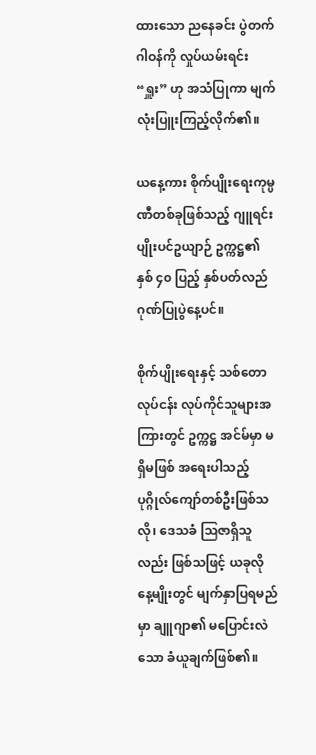ထားသော ညနေခင်း ပွဲတက်ဂါဝန်ကို လှုပ်ယမ်းရင်း “ရှူး” ဟု အသံပြုကာ မျက်လုံးပြူးကြည့်လိုက်၏။

ယနေ့ကား စိုက်ပျိုးရေးကုမ္ပဏီတစ်ခုဖြစ်သည့် ဂျူရင်း ပျိုးပင်ဥယျာဉ် ဥက္ကဋ္ဌ၏ နှစ် ၄၀ ပြည့် နှစ်ပတ်လည် ဂုဏ်ပြုပွဲနေ့ပင်။

စိုက်ပျိုးရေးနှင့် သစ်တောလုပ်ငန်း လုပ်ကိုင်သူများအကြားတွင် ဥက္ကဋ္ဌ အင်မ်မှာ မရှိမဖြစ် အရေးပါသည့် ပုဂ္ဂိုလ်ကျော်တစ်ဦးဖြစ်သလို၊ ဒေသခံ ဩဇာရှိသူလည်း ဖြစ်သဖြင့် ယခုလို နေ့မျိုးတွင် မျက်နှာပြရမည်မှာ ချူဂျာ၏ မပြောင်းလဲသော ခံယူချက်ဖြစ်၏။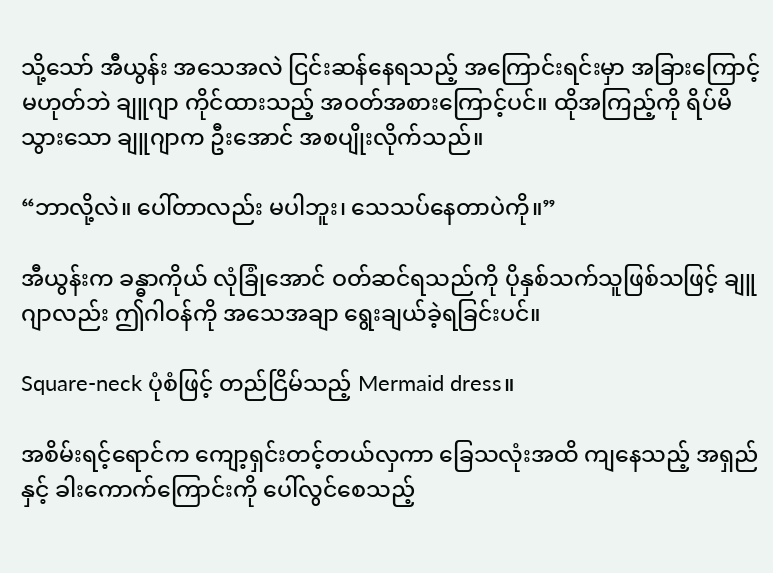သို့သော် အီယွန်း အသေအလဲ ငြင်းဆန်နေရသည့် အကြောင်းရင်းမှာ အခြားကြောင့်မဟုတ်ဘဲ ချူဂျာ ကိုင်ထားသည့် အဝတ်အစားကြောင့်ပင်။ ထိုအကြည့်ကို ရိပ်မိသွားသော ချူဂျာက ဦးအောင် အစပျိုးလိုက်သည်။

“ဘာလို့လဲ။ ပေါ်တာလည်း မပါဘူး၊ သေသပ်နေတာပဲကို။”

အီယွန်းက ခန္ဓာကိုယ် လုံခြုံအောင် ဝတ်ဆင်ရသည်ကို ပိုနှစ်သက်သူဖြစ်သဖြင့် ချူဂျာလည်း ဤဂါဝန်ကို အသေအချာ ရွေးချယ်ခဲ့ရခြင်းပင်။

Square-neck ပုံစံဖြင့် တည်ငြိမ်သည့် Mermaid dress။

အစိမ်းရင့်ရောင်က ကျော့ရှင်းတင့်တယ်လှကာ ခြေသလုံးအထိ ကျနေသည့် အရှည်နှင့် ခါးကောက်ကြောင်းကို ပေါ်လွင်စေသည့်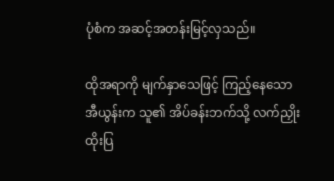ပုံစံက အဆင့်အတန်းမြင့်လှသည်။

ထိုအရာကို မျက်နှာသေဖြင့် ကြည့်နေသော အီယွန်းက သူ၏ အိပ်ခန်းဘက်သို့ လက်ညှိုးထိုးပြ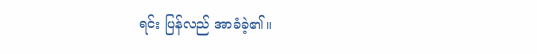ရင်း ပြန်လည် အာခံခဲ့၏။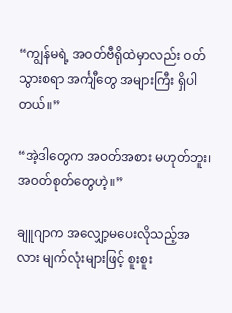“ကျွန်မရဲ့ အဝတ်ဗီရိုထဲမှာလည်း ဝတ်သွားစရာ အင်္ကျီတွေ အများကြီး ရှိပါတယ်။”

“အဲ့ဒါတွေက အဝတ်အစား မဟုတ်ဘူး၊ အဝတ်စုတ်တွေဟဲ့။”

ချူဂျာက အလျှော့မပေးလိုသည့်အလား မျက်လုံးများဖြင့် စူးစူး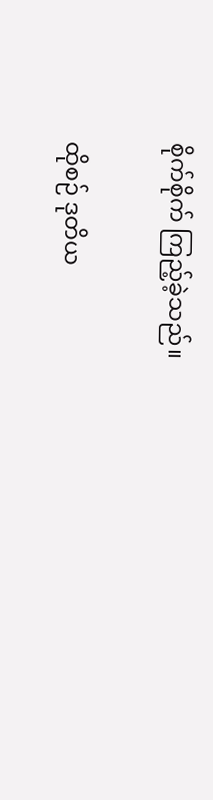စိုက်စိုက် ကြည့်ခဲ့သည်။

ထိုစဉ် ဒုတိယ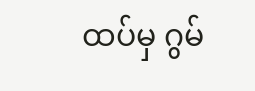ထပ်မှ ဂွမ်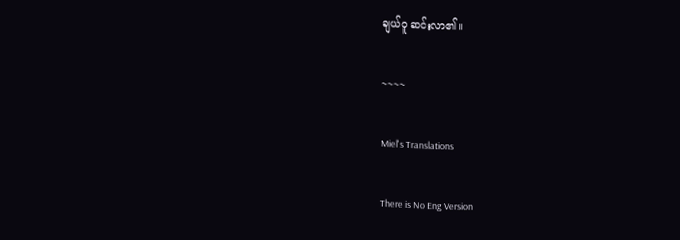ချယ်ဝူ ဆင်းလာ၏။

~~~~

Miel's Translations

There is No Eng Version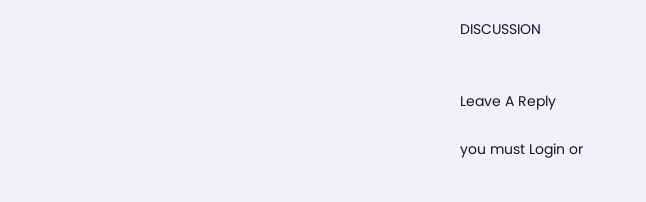DISCUSSION


Leave A Reply

you must Login or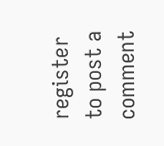register to post a comment